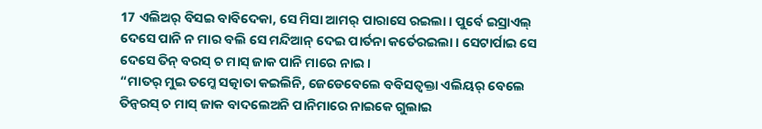17 ଏଲିଅର୍ ବିସଇ ବାବିଦେକା, ସେ ମିସା ଆମର୍ ପାରାସେ ରଇଲା । ପୁର୍ବେ ଇସ୍ରାଏଲ୍ ଦେସେ ପାନି ନ ମାର ବଲି ସେ ମନ୍ଦିଆନ୍ ଦେଇ ପାର୍ତନା କର୍ତେରଇଲା । ସେଟାର୍ପାଇ ସେ ଦେସେ ତିନ୍ ବରସ୍ ଚ ମାସ୍ ଜାକ ପାନି ମାରେ ନାଇ ।
“ମାତର୍ ମୁଇ ତମ୍କେ ସତ୍କାତା କଇଲିନି, ଜେଡେବେଲେ ବବିସତ୍ବକ୍ତା ଏଲିୟର୍ ବେଲେ ତିନ୍ବରସ୍ ଚ ମାସ୍ ଜାକ ବାଦଲେଅନି ପାନିମାରେ ନାଇକେ ଗୁଲାଇ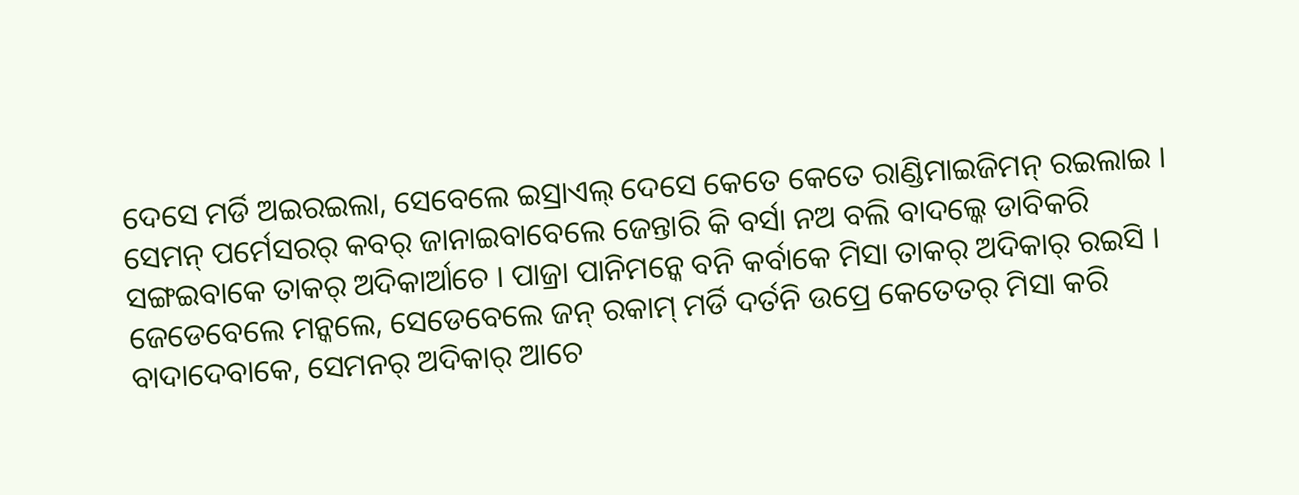ଦେସେ ମର୍ଡି ଅଇରଇଲା, ସେବେଲେ ଇସ୍ରାଏଲ୍ ଦେସେ କେତେ କେତେ ରାଣ୍ଡିମାଇଜିମନ୍ ରଇଲାଇ ।
ସେମନ୍ ପର୍ମେସରର୍ କବର୍ ଜାନାଇବାବେଲେ ଜେନ୍ତାରି କି ବର୍ସା ନଅ ବଲି ବାଦଲ୍କେ ଡାବିକରି ସଙ୍ଗଇବାକେ ତାକର୍ ଅଦିକାର୍ଆଚେ । ପାଜ୍ରା ପାନିମନ୍କେ ବନି କର୍ବାକେ ମିସା ତାକର୍ ଅଦିକାର୍ ରଇସି । ଜେଡେବେଲେ ମନ୍କଲେ, ସେଡେବେଲେ ଜନ୍ ରକାମ୍ ମର୍ଡି ଦର୍ତନି ଉପ୍ରେ କେତେତର୍ ମିସା କରି ବାଦାଦେବାକେ, ସେମନର୍ ଅଦିକାର୍ ଆଚେ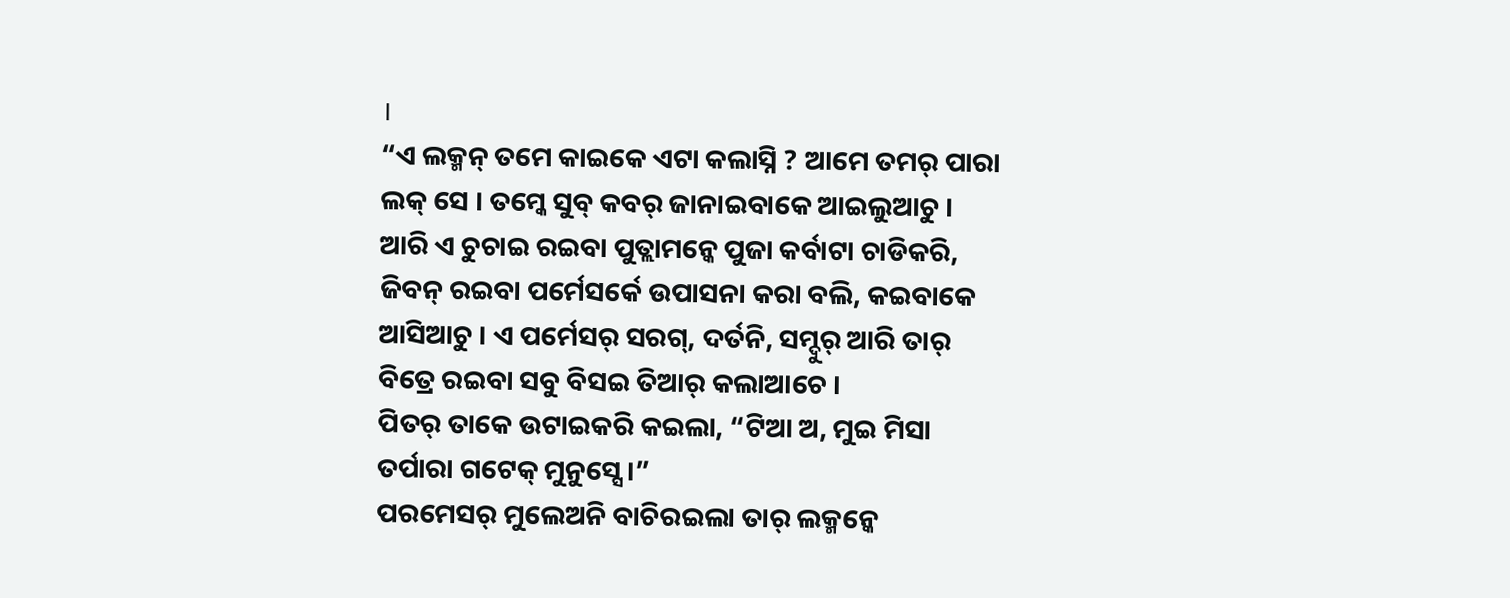।
“ଏ ଲକ୍ମନ୍ ତମେ କାଇକେ ଏଟା କଲାସ୍ନି ? ଆମେ ତମର୍ ପାରା ଲକ୍ ସେ । ତମ୍କେ ସୁବ୍ କବର୍ ଜାନାଇବାକେ ଆଇଲୁଆଚୁ । ଆରି ଏ ଚୁଚାଇ ରଇବା ପୁତ୍ଲାମନ୍କେ ପୁଜା କର୍ବାଟା ଚାଡିକରି, ଜିବନ୍ ରଇବା ପର୍ମେସର୍କେ ଉପାସନା କରା ବଲି, କଇବାକେ ଆସିଆଚୁ । ଏ ପର୍ମେସର୍ ସରଗ୍, ଦର୍ତନି, ସମ୍ଦୁର୍ ଆରି ତାର୍ ବିତ୍ରେ ରଇବା ସବୁ ବିସଇ ତିଆର୍ କଲାଆଚେ ।
ପିତର୍ ତାକେ ଉଟାଇକରି କଇଲା, “ଟିଆ ଅ, ମୁଇ ମିସା ତର୍ପାରା ଗଟେକ୍ ମୁନୁସ୍ସେ ।”
ପରମେସର୍ ମୁଲେଅନି ବାଚିରଇଲା ତାର୍ ଲକ୍ମନ୍କେ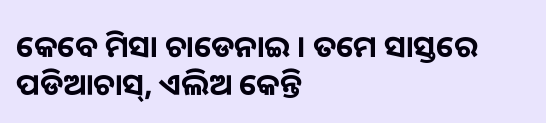କେବେ ମିସା ଚାଡେନାଇ । ତମେ ସାସ୍ତରେ ପଡିଆଚାସ୍, ଏଲିଅ କେନ୍ତି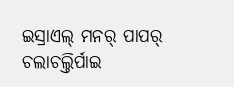ଇସ୍ରାଏଲ୍ ମନର୍ ପାପର୍ ଚଲାଚଲ୍ତିର୍ପାଇ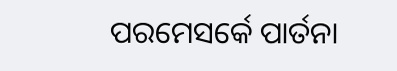ପରମେସର୍କେ ପାର୍ତନା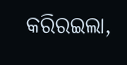କରିରଇଲା,